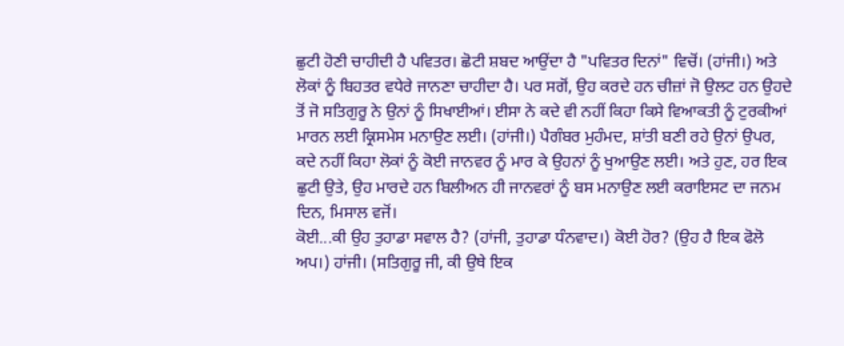ਛੁਟੀ ਹੋਣੀ ਚਾਹੀਦੀ ਹੈ ਪਵਿਤਰ। ਛੋਟੀ ਸ਼ਬਦ ਆਉਂਦਾ ਹੈ "ਪਵਿਤਰ ਦਿਨਾਂ" ਵਿਚੋਂ। (ਹਾਂਜੀ।) ਅਤੇ ਲੋਕਾਂ ਨੂੰ ਬਿਹਤਰ ਵਧੇਰੇ ਜਾਨਣਾ ਚਾਹੀਦਾ ਹੈ। ਪਰ ਸਗੋਂ, ਉਹ ਕਰਦੇ ਹਨ ਚੀਜ਼ਾਂ ਜੋ ਉਲਟ ਹਨ ਉਹਦੇ ਤੋਂ ਜੋ ਸਤਿਗੁਰੂ ਨੇ ਉਨਾਂ ਨੂੰ ਸਿਖਾਈਆਂ। ਈਸਾ ਨੇ ਕਦੇ ਵੀ ਨਹੀਂ ਕਿਹਾ ਕਿਸੇ ਵਿਆਕਤੀ ਨੂੰ ਟੁਰਕੀਆਂ ਮਾਰਨ ਲਈ ਕ੍ਰਿਸਮੇਸ ਮਨਾਉਣ ਲਈ। (ਹਾਂਜੀ।) ਪੈਗੰਬਰ ਮੁਹੰਮਦ, ਸ਼ਾਂਤੀ ਬਣੀ ਰਹੇ ਉਨਾਂ ਉਪਰ, ਕਦੇ ਨਹੀਂ ਕਿਹਾ ਲੋਕਾਂ ਨੂੰ ਕੋਈ ਜਾਨਵਰ ਨੂੰ ਮਾਰ ਕੇ ਉਹਨਾਂ ਨੂੰ ਖੁਆਉਣ ਲਈ। ਅਤੇ ਹੁਣ, ਹਰ ਇਕ ਛੁਟੀ ਉਤੇ, ਉਹ ਮਾਰਦੇ ਹਨ ਬਿਲੀਅਨ ਹੀ ਜਾਨਵਰਾਂ ਨੂੰ ਬਸ ਮਨਾਉਣ ਲਈ ਕਰਾਇਸਟ ਦਾ ਜਨਮ ਦਿਨ, ਮਿਸਾਲ ਵਜੋਂ।
ਕੋਈ...ਕੀ ਉਹ ਤੁਹਾਡਾ ਸਵਾਲ ਹੈ? (ਹਾਂਜੀ, ਤੁਹਾਡਾ ਧੰਨਵਾਦ।) ਕੋਈ ਹੋਰ? (ਉਹ ਹੈ ਇਕ ਫੋਲੋ ਅਪ।) ਹਾਂਜੀ। (ਸਤਿਗੁਰੂ ਜੀ, ਕੀ ਉਥੇ ਇਕ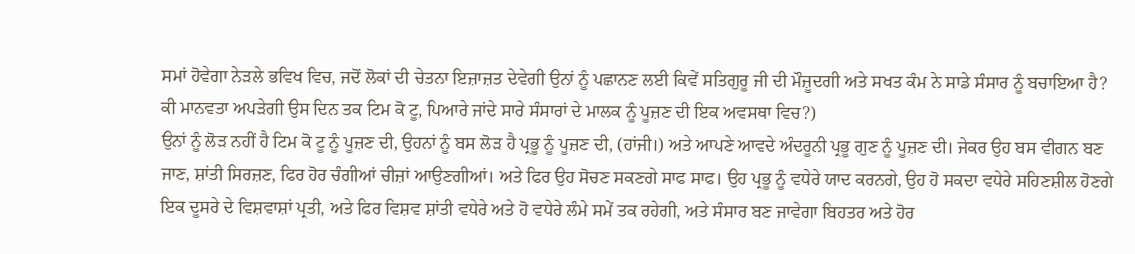ਸਮਾਂ ਹੋਵੇਗਾ ਨੇੜਲੇ ਭਵਿਖ ਵਿਚ, ਜਦੋਂ ਲੋਕਾਂ ਦੀ ਚੇਤਨਾ ਇਜ਼ਾਜ਼ਤ ਦੇਵੇਗੀ ਉਨਾਂ ਨੂੰ ਪਛਾਨਣ ਲਈ ਕਿਵੇਂ ਸਤਿਗੁਰੂ ਜੀ ਦੀ ਮੌਜ਼ੂਦਗੀ ਅਤੇ ਸਖਤ ਕੰਮ ਨੇ ਸਾਡੇ ਸੰਸਾਰ ਨੂੰ ਬਚਾਇਆ ਹੈ? ਕੀ ਮਾਨਵਤਾ ਅਪੜੇਗੀ ਉਸ ਦਿਨ ਤਕ ਟਿਮ ਕੋ ਟੂ, ਪਿਆਰੇ ਜਾਂਦੇ ਸਾਰੇ ਸੰਸਾਰਾਂ ਦੇ ਮਾਲਕ ਨੂੰ ਪੂਜ਼ਣ ਦੀ ਇਕ ਅਵਸਥਾ ਵਿਚ?)
ਉਨਾਂ ਨੂੰ ਲੋੜ ਨਹੀਂ ਹੈ ਟਿਮ ਕੋ ਟੂ ਨੂੰ ਪੂਜ਼ਣ ਦੀ, ਉਹਨਾਂ ਨੂੰ ਬਸ ਲੋੜ ਹੈ ਪ੍ਰਭੂ ਨੂੰ ਪੂਜ਼ਣ ਦੀ, (ਹਾਂਜੀ।) ਅਤੇ ਆਪਣੇ ਆਵਦੇ ਅੰਦਰੂਨੀ ਪ੍ਰਭੂ ਗੁਣ ਨੂੰ ਪੂਜ਼ਣ ਦੀ। ਜੇਕਰ ਉਹ ਬਸ ਵੀਗਨ ਬਣ ਜਾਣ, ਸ਼ਾਂਤੀ ਸਿਰਜ਼ਣ, ਫਿਰ ਹੋਰ ਚੰਗੀਆਂ ਚੀਜ਼ਾਂ ਆਉਣਗੀਆਂ। ਅਤੇ ਫਿਰ ਉਹ ਸੋਚਣ ਸਕਣਗੇ ਸਾਫ ਸਾਫ। ਉਹ ਪ੍ਰਭੂ ਨੂੰ ਵਧੇਰੇ ਯਾਦ ਕਰਨਗੇ, ਉਹ ਹੋ ਸਕਦਾ ਵਧੇਰੇ ਸਹਿਣਸ਼ੀਲ ਹੋਣਗੇ ਇਕ ਦੂਸਰੇ ਦੇ ਵਿਸ਼ਵਾਸ਼ਾਂ ਪ੍ਰਤੀ, ਅਤੇ ਫਿਰ ਵਿਸ਼ਵ ਸ਼ਾਂਤੀ ਵਧੇਰੇ ਅਤੇ ਹੋ ਵਧੇਰੇ ਲੰਮੇ ਸਮੇਂ ਤਕ ਰਹੇਗੀ, ਅਤੇ ਸੰਸਾਰ ਬਣ ਜਾਵੇਗਾ ਬਿਹਤਰ ਅਤੇ ਹੋਰ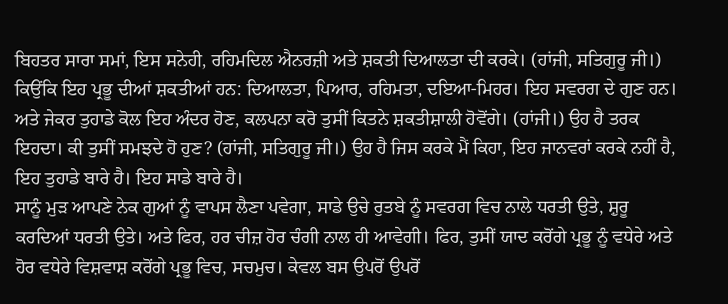ਬਿਹਤਰ ਸਾਰਾ ਸਮਾਂ, ਇਸ ਸਨੇਹੀ, ਰਹਿਮਦਿਲ ਐਨਰਜ਼ੀ ਅਤੇ ਸ਼ਕਤੀ ਦਿਆਲਤਾ ਦੀ ਕਰਕੇ। (ਹਾਂਜੀ, ਸਤਿਗੁਰੂ ਜੀ।) ਕਿਉਂਕਿ ਇਹ ਪ੍ਰਭੂ ਦੀਆਂ ਸ਼ਕਤੀਆਂ ਹਨ: ਦਿਆਲਤਾ, ਪਿਆਰ, ਰਹਿਮਤਾ, ਦਇਆ-ਮਿਹਰ। ਇਹ ਸਵਰਗ ਦੇ ਗੁਣ ਹਨ। ਅਤੇ ਜੇਕਰ ਤੁਹਾਡੇ ਕੋਲ ਇਹ ਅੰਦਰ ਹੋਣ, ਕਲਪਨਾ ਕਰੋ ਤੁਸੀਂ ਕਿਤਨੇ ਸ਼ਕਤੀਸ਼ਾਲੀ ਹੋਵੋਂਗੇ। (ਹਾਂਜੀ।) ਉਹ ਹੈ ਤਰਕ ਇਹਦਾ। ਕੀ ਤੁਸੀਂ ਸਮਝਦੇ ਹੋ ਹੁਣ? (ਹਾਂਜੀ, ਸਤਿਗੁਰੂ ਜੀ।) ਉਹ ਹੈ ਜਿਸ ਕਰਕੇ ਮੈਂ ਕਿਹਾ, ਇਹ ਜਾਨਵਰਾਂ ਕਰਕੇ ਨਹੀਂ ਹੈ, ਇਹ ਤੁਹਾਡੇ ਬਾਰੇ ਹੈ। ਇਹ ਸਾਡੇ ਬਾਰੇ ਹੈ।
ਸਾਨੂੰ ਮੁੜ ਆਪਣੇ ਨੇਕ ਗੁਆਂ ਨੂੰ ਵਾਪਸ ਲੈਣਾ ਪਵੇਗਾ, ਸਾਡੇ ਉਚੇ ਰੁਤਬੇ ਨੂੰ ਸਵਰਗ ਵਿਚ ਨਾਲੇ ਧਰਤੀ ਉਤੇ, ਸ਼ੁਰੂ ਕਰਦਿਆਂ ਧਰਤੀ ਉਤੇ। ਅਤੇ ਫਿਰ, ਹਰ ਚੀਜ਼ ਹੋਰ ਚੰਗੀ ਨਾਲ ਹੀ ਆਵੇਗੀ। ਫਿਰ, ਤੁਸੀਂ ਯਾਦ ਕਰੋਂਗੇ ਪ੍ਰਭੂ ਨੂੰ ਵਧੇਰੇ ਅਤੇ ਹੋਰ ਵਧੇਰੇ ਵਿਸ਼ਵਾਸ਼ ਕਰੋਂਗੇ ਪ੍ਰਭੂ ਵਿਚ, ਸਚਮੁਚ। ਕੇਵਲ ਬਸ ਉਪਰੋਂ ਉਪਰੋਂ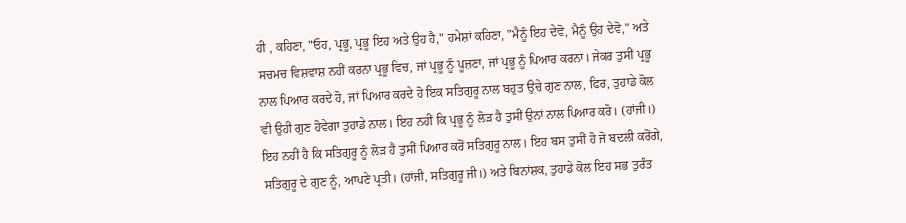ਹੀ , ਕਹਿਣਾ, "ਓਹ, ਪ੍ਰਭੂ, ਪ੍ਰਭੂ ਇਹ ਅਤੇ ਉਹ ਹੈ," ਹਮੇਸ਼ਾਂ ਕਹਿਣਾ, "ਮੈਨੂੰ ਇਹ ਦੇਵੋ, ਮੈਨੂੰ ਉਹ ਦੇਵੋ," ਅਤੇ ਸਚਮਚ ਵਿਸ਼ਵਾਸ਼ ਨਹੀਂ ਕਰਨਾ ਪ੍ਰਭੂ ਵਿਚ, ਜਾਂ ਪ੍ਰਭੂ ਨੂੰ ਪੂਜ਼ਣਾ, ਜਾਂ ਪ੍ਰਭੂ ਨੂੰ ਪਿਆਰ ਕਰਨਾ। ਜੇਕਰ ਤੁਸੀਂ ਪ੍ਰਭੂ ਨਾਲ ਪਿਆਰ ਕਰਦੇ ਹੋ, ਜਾਂ ਪਿਆਰ ਕਰਦੇ ਹੋ ਇਕ ਸਤਿਗੁਰੂ ਨਾਲ ਬਹੁਤ ਉਚੇ ਗੁਣ ਨਾਲ, ਫਿਰ, ਤੁਹਾਡੇ ਕੋਲ ਵੀ ਉਹੀ ਗੁਣ ਹੋਵੇਗਾ ਤੁਹਾਡੇ ਨਾਲ। ਇਹ ਨਹੀਂ ਕਿ ਪ੍ਰਭੂ ਨੂੰ ਲੋੜ ਹੈ ਤੁਸੀਂ ਉਨਾਂ ਨਾਲ ਪਿਆਰ ਕਰੋ। (ਹਾਂਜੀ।) ਇਹ ਨਹੀਂ ਹੈ ਕਿ ਸਤਿਗੁਰੂ ਨੂੰ ਲੋੜ ਹੈ ਤੁਸੀਂ ਪਿਆਰ ਕਰੋਂ ਸਤਿਗੁਰੂ ਨਾਲ। ਇਹ ਬਸ ਤੁਸੀਂ ਹੋ ਜੋ ਬਦਲੀ ਕਰੋਂਗੇ, ਸਤਿਗੁਰੂ ਦੇ ਗੁਣ ਨੂੰ, ਆਪਣੇ ਪ੍ਰਤੀ। (ਹਾਂਜੀ, ਸਤਿਗੁਰੂ ਜੀ।) ਅਤੇ ਬਿਨਾਂਸ਼ਕ, ਤੁਹਾਡੇ ਕੋਲ ਇਹ ਸਭ ਤੁਰੰਤ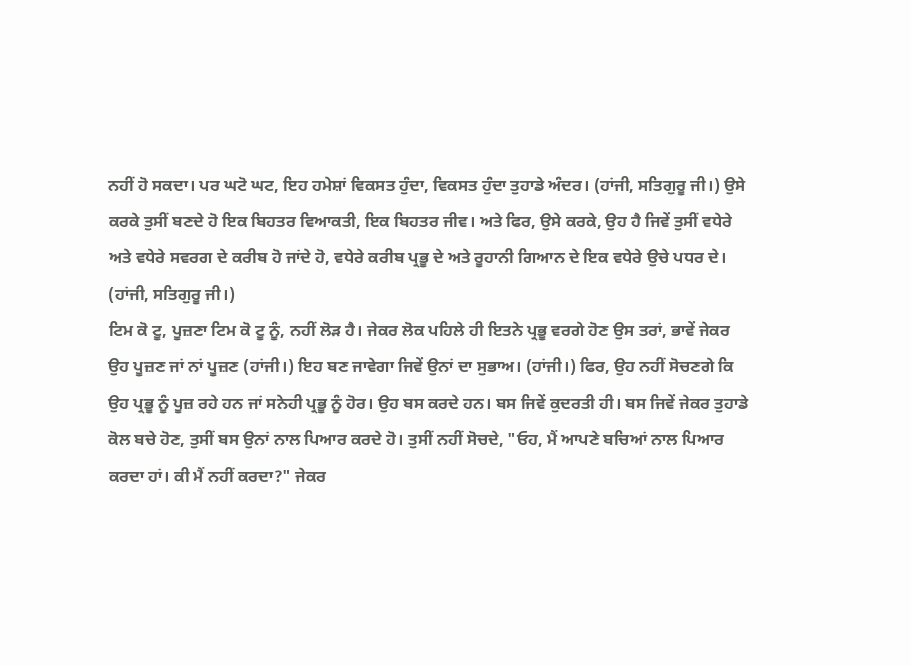ਨਹੀਂ ਹੋ ਸਕਦਾ। ਪਰ ਘਟੋ ਘਟ, ਇਹ ਹਮੇਸ਼ਾਂ ਵਿਕਸਤ ਹੁੰਦਾ, ਵਿਕਸਤ ਹੁੰਦਾ ਤੁਹਾਡੇ ਅੰਦਰ। (ਹਾਂਜੀ, ਸਤਿਗੁਰੂ ਜੀ।) ਉਸੇ ਕਰਕੇ ਤੁਸੀਂ ਬਣਦੇ ਹੋ ਇਕ ਬਿਹਤਰ ਵਿਆਕਤੀ, ਇਕ ਬਿਹਤਰ ਜੀਵ। ਅਤੇ ਫਿਰ, ਉਸੇ ਕਰਕੇ, ਉਹ ਹੈ ਜਿਵੇਂ ਤੁਸੀਂ ਵਧੇਰੇ ਅਤੇ ਵਧੇਰੇ ਸਵਰਗ ਦੇ ਕਰੀਬ ਹੋ ਜਾਂਦੇ ਹੋ, ਵਧੇਰੇ ਕਰੀਬ ਪ੍ਰਭੂ ਦੇ ਅਤੇ ਰੂਹਾਨੀ ਗਿਆਨ ਦੇ ਇਕ ਵਧੇਰੇ ਉਚੇ ਪਧਰ ਦੇ। (ਹਾਂਜੀ, ਸਤਿਗੁਰੂ ਜੀ।)
ਟਿਮ ਕੋ ਟੂ, ਪੂਜ਼ਣਾ ਟਿਮ ਕੋ ਟੂ ਨੂੰ, ਨਹੀਂ ਲੋੜ ਹੈ। ਜੇਕਰ ਲੋਕ ਪਹਿਲੇ ਹੀ ਇਤਨੇ ਪ੍ਰਭੂ ਵਰਗੇ ਹੋਣ ਉਸ ਤਰਾਂ, ਭਾਵੇਂ ਜੇਕਰ ਉਹ ਪੂਜ਼ਣ ਜਾਂ ਨਾਂ ਪੂਜ਼ਣ (ਹਾਂਜੀ।) ਇਹ ਬਣ ਜਾਵੇਗਾ ਜਿਵੇਂ ਉਨਾਂ ਦਾ ਸੁਭਾਅ। (ਹਾਂਜੀ।) ਫਿਰ, ਉਹ ਨਹੀਂ ਸੋਚਣਗੇ ਕਿ ਉਹ ਪ੍ਰਭੂ ਨੂੰ ਪੂਜ਼ ਰਹੇ ਹਨ ਜਾਂ ਸਨੇਹੀ ਪ੍ਰਭੂ ਨੂੰ ਹੋਰ। ਉਹ ਬਸ ਕਰਦੇ ਹਨ। ਬਸ ਜਿਵੇਂ ਕੁਦਰਤੀ ਹੀ। ਬਸ ਜਿਵੇਂ ਜੇਕਰ ਤੁਹਾਡੇ ਕੋਲ ਬਚੇ ਹੋਣ, ਤੁਸੀਂ ਬਸ ਉਨਾਂ ਨਾਲ ਪਿਆਰ ਕਰਦੇ ਹੋ। ਤੁਸੀਂ ਨਹੀਂ ਸੋਚਦੇ, "ਓਹ, ਮੈਂ ਆਪਣੇ ਬਚਿਆਂ ਨਾਲ ਪਿਆਰ ਕਰਦਾ ਹਾਂ। ਕੀ ਮੈਂ ਨਹੀਂ ਕਰਦਾ?" ਜੇਕਰ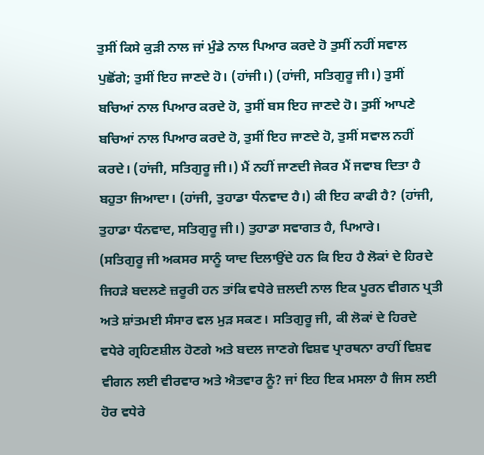ਤੁਸੀਂ ਕਿਸੇ ਕੁੜੀ ਨਾਲ ਜਾਂ ਮੁੰਡੇ ਨਾਲ ਪਿਆਰ ਕਰਦੇ ਹੋ ਤੁਸੀਂ ਨਹੀਂ ਸਵਾਲ ਪੁਛੋਂਗੇ; ਤੁਸੀਂ ਇਹ ਜਾਣਦੇ ਹੋ। (ਹਾਂਜੀ।) (ਹਾਂਜੀ, ਸਤਿਗੁਰੂ ਜੀ।) ਤੁਸੀਂ ਬਚਿਆਂ ਨਾਲ ਪਿਆਰ ਕਰਦੇ ਹੋ, ਤੁਸੀਂ ਬਸ ਇਹ ਜਾਣਦੇ ਹੋ। ਤੁਸੀਂ ਆਪਣੇ ਬਚਿਆਂ ਨਾਲ ਪਿਆਰ ਕਰਦੇ ਹੋ, ਤੁਸੀਂ ਇਹ ਜਾਣਦੇ ਹੋ, ਤੁਸੀਂ ਸਵਾਲ ਨਹੀਂ ਕਰਦੇ। (ਹਾਂਜੀ, ਸਤਿਗੁਰੂ ਜੀ।) ਮੈਂ ਨਹੀਂ ਜਾਣਦੀ ਜੇਕਰ ਮੈਂ ਜਵਾਬ ਦਿਤਾ ਹੈ ਬਹੁਤਾ ਜਿਆਦਾ। (ਹਾਂਜੀ, ਤੁਹਾਡਾ ਧੰਨਵਾਦ ਹੈ।) ਕੀ ਇਹ ਕਾਫੀ ਹੈ? (ਹਾਂਜੀ, ਤੁਹਾਡਾ ਧੰਨਵਾਦ, ਸਤਿਗੁਰੂ ਜੀ।) ਤੁਹਾਡਾ ਸਵਾਗਤ ਹੈ, ਪਿਆਰੇ।
(ਸਤਿਗੁਰੂ ਜੀ ਅਕਸਰ ਸਾਨੂੰ ਯਾਦ ਦਿਲਾਉਂਦੇ ਹਨ ਕਿ ਇਹ ਹੈ ਲੋਕਾਂ ਦੇ ਹਿਰਦੇ ਜਿਹੜੇ ਬਦਲਣੇ ਜ਼ਰੂਰੀ ਹਨ ਤਾਂਕਿ ਵਧੇਰੇ ਜ਼ਲਦੀ ਨਾਲ ਇਕ ਪੂਰਨ ਵੀਗਨ ਪ੍ਰਤੀ ਅਤੇ ਸ਼ਾਂਤਮਈ ਸੰਸਾਰ ਵਲ ਮੁੜ ਸਕਣ। ਸਤਿਗੁਰੂ ਜੀ, ਕੀ ਲੋਕਾਂ ਦੇ ਹਿਰਦੇ ਵਧੇਰੇ ਗ੍ਰਹਿਣਸ਼ੀਲ ਹੋਣਗੇ ਅਤੇ ਬਦਲ ਜਾਣਗੇ ਵਿਸ਼ਵ ਪ੍ਰਾਰਥਨਾ ਰਾਹੀਂ ਵਿਸ਼ਵ ਵੀਗਨ ਲਈ ਵੀਰਵਾਰ ਅਤੇ ਐਤਵਾਰ ਨੂੰ? ਜਾਂ ਇਹ ਇਕ ਮਸਲਾ ਹੈ ਜਿਸ ਲਈ ਹੋਰ ਵਧੇਰੇ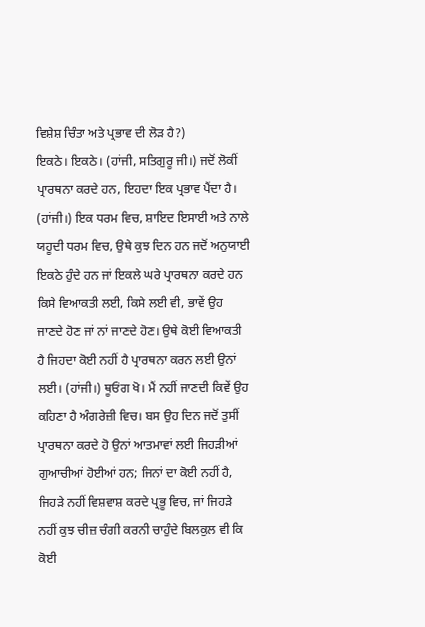ਵਿਸ਼ੇਸ਼ ਚਿੰਤਾ ਅਤੇ ਪ੍ਰਭਾਵ ਦੀ ਲੋੜ ਹੈ?)
ਇਕਠੇ। ਇਕਠੇ। (ਹਾਂਜੀ, ਸਤਿਗੁਰੂ ਜੀ।) ਜਦੋਂ ਲੋਕੀਂ ਪ੍ਰਾਰਥਨਾ ਕਰਦੇ ਹਨ, ਇਹਦਾ ਇਕ ਪ੍ਰਭਾਵ ਪੈਂਦਾ ਹੈ। (ਹਾਂਜੀ।) ਇਕ ਧਰਮ ਵਿਚ, ਸ਼ਾਇਦ ਇਸਾਈ ਅਤੇ ਨਾਲੇ ਯਹੂਦੀ ਧਰਮ ਵਿਚ, ਉਥੇ ਕੁਝ ਦਿਨ ਹਨ ਜਦੋਂ ਅਨੁਯਾਈ ਇਕਠੇ ਹੁੰਦੇ ਹਨ ਜਾਂ ਇਕਲੇ ਘਰੇ ਪ੍ਰਾਰਥਨਾ ਕਰਦੇ ਹਨ ਕਿਸੇ ਵਿਆਕਤੀ ਲਈ, ਕਿਸੇ ਲਈ ਵੀ, ਭਾਵੇਂ ਉਹ ਜਾਣਦੇ ਹੋਣ ਜਾਂ ਨਾਂ ਜਾਣਦੇ ਹੋਣ। ਉਥੇ ਕੋਈ ਵਿਆਕਤੀ ਹੈ ਜਿਹਦਾ ਕੋਈ ਨਹੀਂ ਹੈ ਪ੍ਰਾਰਥਨਾ ਕਰਨ ਲਈ ਉਨਾਂ ਲਈ। (ਹਾਂਜੀ।) ਥੂਓਂਗ ਖੋ। ਮੈਂ ਨਹੀਂ ਜਾਣਦੀ ਕਿਵੇਂ ਉਹ ਕਹਿਣਾ ਹੈ ਅੰਗਰੇਜ਼ੀ ਵਿਚ। ਬਸ ਉਹ ਦਿਨ ਜਦੋਂ ਤੁਸੀਂ ਪ੍ਰਾਰਥਨਾ ਕਰਦੇ ਹੋ ਉਨਾਂ ਆਤਮਾਵਾਂ ਲਈ ਜਿਹੜੀਆਂ ਗੁਆਚੀਆਂ ਹੋਈਆਂ ਹਨ; ਜਿਨਾਂ ਦਾ ਕੋਈ ਨਹੀਂ ਹੈ, ਜਿਹੜੇ ਨਹੀਂ ਵਿਸ਼ਵਾਸ਼ ਕਰਦੇ ਪ੍ਰਭੂ ਵਿਚ, ਜਾਂ ਜਿਹੜੇ ਨਹੀਂ ਕੁਝ ਚੀਜ਼ ਚੰਗੀ ਕਰਨੀ ਚਾਹੁੰਦੇ ਬਿਲਕੁਲ ਵੀ ਕਿ ਕੋਈ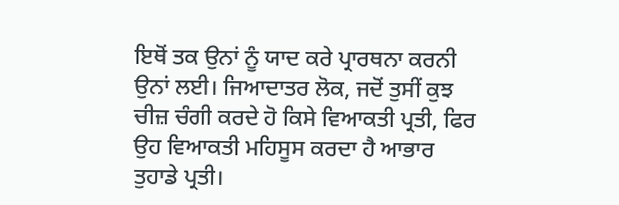ਇਥੋਂ ਤਕ ਉਨਾਂ ਨੂੰ ਯਾਦ ਕਰੇ ਪ੍ਰਾਰਥਨਾ ਕਰਨੀ ਉਨਾਂ ਲਈ। ਜਿਆਦਾਤਰ ਲੋਕ, ਜਦੋਂ ਤੁਸੀਂ ਕੁਝ ਚੀਜ਼ ਚੰਗੀ ਕਰਦੇ ਹੋ ਕਿਸੇ ਵਿਆਕਤੀ ਪ੍ਰਤੀ, ਫਿਰ ਉਹ ਵਿਆਕਤੀ ਮਹਿਸੂਸ ਕਰਦਾ ਹੈ ਆਭਾਰ ਤੁਹਾਡੇ ਪ੍ਰਤੀ।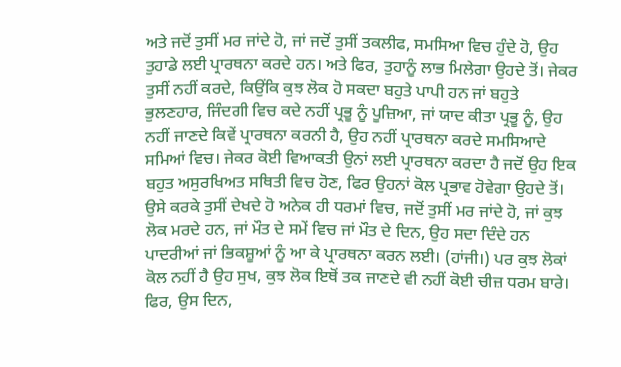ਅਤੇ ਜਦੋਂ ਤੁਸੀਂ ਮਰ ਜਾਂਦੇ ਹੋ, ਜਾਂ ਜਦੋਂ ਤੁਸੀਂ ਤਕਲੀਫ, ਸਮਸਿਆ ਵਿਚ ਹੁੰਦੇ ਹੋ, ਉਹ ਤੁਹਾਡੇ ਲਈ ਪ੍ਰਾਰਥਨਾ ਕਰਦੇ ਹਨ। ਅਤੇ ਫਿਰ, ਤੁਹਾਨੂੰ ਲਾਭ ਮਿਲੇਗਾ ਉਹਦੇ ਤੋਂ। ਜੇਕਰ ਤੁਸੀਂ ਨਹੀਂ ਕਰਦੇ, ਕਿਉਂਕਿ ਕੁਝ ਲੋਕ ਹੋ ਸਕਦਾ ਬਹੁਤੇ ਪਾਪੀ ਹਨ ਜਾਂ ਬਹੁਤੇ ਭੁਲਣਹਾਰ, ਜਿੰਦਗੀ ਵਿਚ ਕਦੇ ਨਹੀਂ ਪ੍ਰਭੂ ਨੂੰ ਪੂਜ਼ਿਆ, ਜਾਂ ਯਾਦ ਕੀਤਾ ਪ੍ਰਭੂ ਨੂੰ, ਉਹ ਨਹੀਂ ਜਾਣਦੇ ਕਿਵੇਂ ਪ੍ਰਾਰਥਨਾ ਕਰਨੀ ਹੈ, ਉਹ ਨਹੀਂ ਪ੍ਰਾਰਥਨਾ ਕਰਦੇ ਸਮਸਿਆਦੇ ਸਮਿਆਂ ਵਿਚ। ਜੇਕਰ ਕੋਈ ਵਿਆਕਤੀ ਉਨਾਂ ਲਈ ਪ੍ਰਾਰਥਨਾ ਕਰਦਾ ਹੈ ਜਦੋਂ ਉਹ ਇਕ ਬਹੁਤ ਅਸੁਰਖਿਅਤ ਸਥਿਤੀ ਵਿਚ ਹੋਣ, ਫਿਰ ਉਹਨਾਂ ਕੋਲ ਪ੍ਰਭਾਵ ਹੋਵੇਗਾ ਉਹਦੇ ਤੋਂ। ਉਸੇ ਕਰਕੇ ਤੁਸੀਂ ਦੇਖਦੇ ਹੋ ਅਨੇਕ ਹੀ ਧਰਮਾਂ ਵਿਚ, ਜਦੋਂ ਤੁਸੀਂ ਮਰ ਜਾਂਦੇ ਹੋ, ਜਾਂ ਕੁਝ ਲੋਕ ਮਰਦੇ ਹਨ, ਜਾਂ ਮੌਤ ਦੇ ਸਮੇਂ ਵਿਚ ਜਾਂ ਮੌਤ ਦੇ ਦਿਨ, ਉਹ ਸਦਾ ਦਿੰਦੇ ਹਨ ਪਾਦਰੀਆਂ ਜਾਂ ਭਿਕਸ਼ੂਆਂ ਨੂੰ ਆ ਕੇ ਪ੍ਰਾਰਥਨਾ ਕਰਨ ਲਈ। (ਹਾਂਜੀ।) ਪਰ ਕੁਝ ਲੋਕਾਂ ਕੋਲ ਨਹੀਂ ਹੈ ਉਹ ਸੁਖ, ਕੁਝ ਲੋਕ ਇਥੋਂ ਤਕ ਜਾਣਦੇ ਵੀ ਨਹੀਂ ਕੋਈ ਚੀਜ਼ ਧਰਮ ਬਾਰੇ। ਫਿਰ, ਉਸ ਦਿਨ,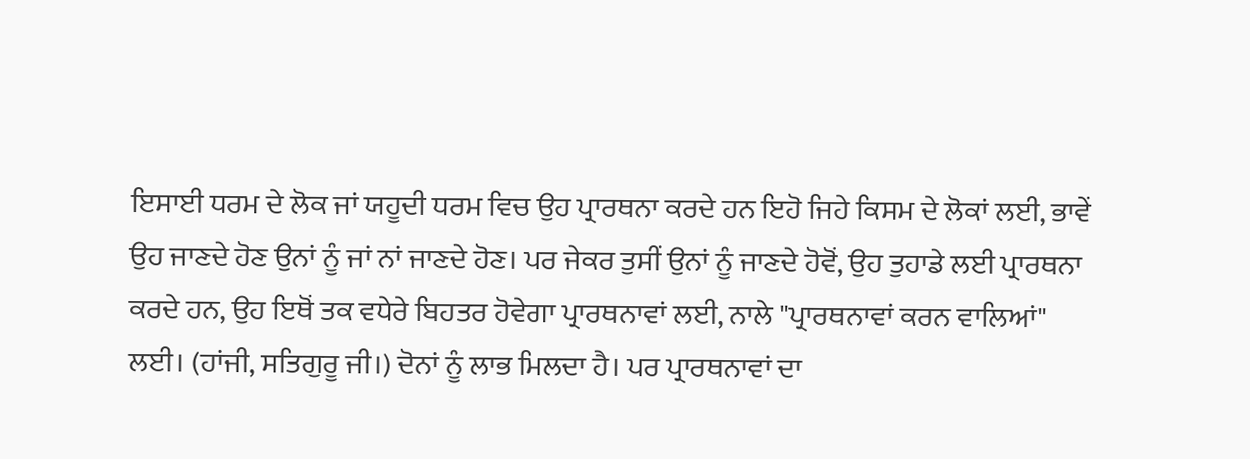ਇਸਾਈ ਧਰਮ ਦੇ ਲੋਕ ਜਾਂ ਯਹੂਦੀ ਧਰਮ ਵਿਚ ਉਹ ਪ੍ਰਾਰਥਨਾ ਕਰਦੇ ਹਨ ਇਹੋ ਜਿਹੇ ਕਿਸਮ ਦੇ ਲੋਕਾਂ ਲਈ, ਭਾਵੇਂ ਉਹ ਜਾਣਦੇ ਹੋਣ ਉਨਾਂ ਨੂੰ ਜਾਂ ਨਾਂ ਜਾਣਦੇ ਹੋਣ। ਪਰ ਜੇਕਰ ਤੁਸੀਂ ਉਨਾਂ ਨੂੰ ਜਾਣਦੇ ਹੋਵੋਂ, ਉਹ ਤੁਹਾਡੇ ਲਈ ਪ੍ਰਾਰਥਨਾ ਕਰਦੇ ਹਨ, ਉਹ ਇਥੋਂ ਤਕ ਵਧੇਰੇ ਬਿਹਤਰ ਹੋਵੇਗਾ ਪ੍ਰਾਰਥਨਾਵਾਂ ਲਈ, ਨਾਲੇ "ਪ੍ਰਾਰਥਨਾਵਾਂ ਕਰਨ ਵਾਲਿਆਂ" ਲਈ। (ਹਾਂਜੀ, ਸਤਿਗੁਰੂ ਜੀ।) ਦੋਨਾਂ ਨੂੰ ਲਾਭ ਮਿਲਦਾ ਹੈ। ਪਰ ਪ੍ਰਾਰਥਨਾਵਾਂ ਦਾ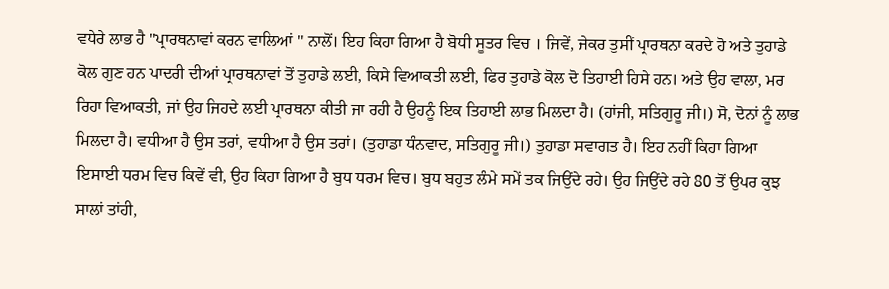ਵਧੇਰੇ ਲਾਭ ਹੈ "ਪ੍ਰਾਰਥਨਾਵਾਂ ਕਰਨ ਵਾਲਿਆਂ " ਨਾਲੋਂ। ਇਹ ਕਿਹਾ ਗਿਆ ਹੈ ਬੋਧੀ ਸੂਤਰ ਵਿਚ । ਜਿਵੇਂ, ਜੇਕਰ ਤੁਸੀਂ ਪ੍ਰਾਰਥਨਾ ਕਰਦੇ ਹੋ ਅਤੇ ਤੁਹਾਡੇ ਕੋਲ ਗੁਣ ਹਨ ਪਾਦਰੀ ਦੀਆਂ ਪ੍ਰਾਰਥਨਾਵਾਂ ਤੋਂ ਤੁਹਾਡੇ ਲਈ, ਕਿਸੇ ਵਿਆਕਤੀ ਲਈ, ਫਿਰ ਤੁਹਾਡੇ ਕੋਲ ਦੋ ਤਿਹਾਈ ਹਿਸੇ ਹਨ। ਅਤੇ ਉਹ ਵਾਲਾ, ਮਰ ਰਿਹਾ ਵਿਆਕਤੀ, ਜਾਂ ਉਹ ਜਿਹਦੇ ਲਈ ਪ੍ਰਾਰਥਨਾ ਕੀਤੀ ਜਾ ਰਹੀ ਹੈ ਉਹਨੂੰ ਇਕ ਤਿਹਾਈ ਲਾਭ ਮਿਲਦਾ ਹੈ। (ਹਾਂਜੀ, ਸਤਿਗੁਰੂ ਜੀ।) ਸੋ, ਦੋਨਾਂ ਨੂੰ ਲਾਭ ਮਿਲਦਾ ਹੈ। ਵਧੀਆ ਹੈ ਉਸ ਤਰਾਂ, ਵਧੀਆ ਹੈ ਉਸ ਤਰਾਂ। (ਤੁਹਾਡਾ ਧੰਨਵਾਦ, ਸਤਿਗੁਰੂ ਜੀ।) ਤੁਹਾਡਾ ਸਵਾਗਤ ਹੈ। ਇਹ ਨਹੀਂ ਕਿਹਾ ਗਿਆ ਇਸਾਈ ਧਰਮ ਵਿਚ ਕਿਵੇਂ ਵੀ, ਉਹ ਕਿਹਾ ਗਿਆ ਹੈ ਬੁਧ ਧਰਮ ਵਿਚ। ਬੁਧ ਬਹੁਤ ਲੰਮੇ ਸਮੇਂ ਤਕ ਜਿਉਂਦੇ ਰਹੇ। ਉਹ ਜਿਉਂਦੇ ਰਹੇ 80 ਤੋਂ ਉਪਰ ਕੁਝ ਸਾਲਾਂ ਤਾਂਹੀ,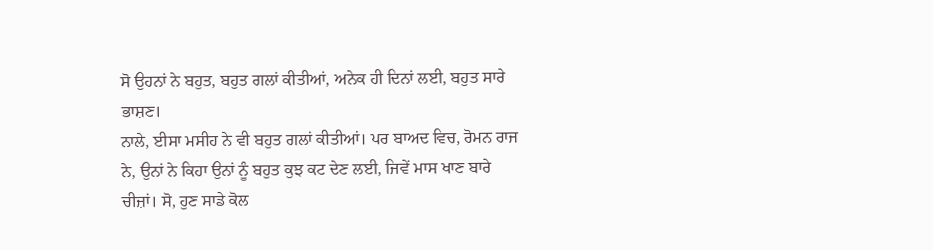ਸੋ ਉਹਨਾਂ ਨੇ ਬਹੁਤ, ਬਹੁਤ ਗਲਾਂ ਕੀਤੀਆਂ, ਅਨੇਕ ਹੀ ਦਿਨਾਂ ਲਈ, ਬਹੁਤ ਸਾਰੇ ਭਾਸ਼ਣ।
ਨਾਲੇ, ਈਸਾ ਮਸੀਹ ਨੇ ਵੀ ਬਹੁਤ ਗਲਾਂ ਕੀਤੀਆਂ। ਪਰ ਬਾਅਦ ਵਿਚ, ਰੋਮਨ ਰਾਜ ਨੇ, ਉਨਾਂ ਨੇ ਕਿਹਾ ਉਨਾਂ ਨੂੰ ਬਹੁਤ ਕੁਝ ਕਟ ਦੇਣ ਲਈ, ਜਿਵੇਂ ਮਾਸ ਖਾਣ ਬਾਰੇ ਚੀਜ਼ਾਂ। ਸੋ, ਹੁਣ ਸਾਡੇ ਕੋਲ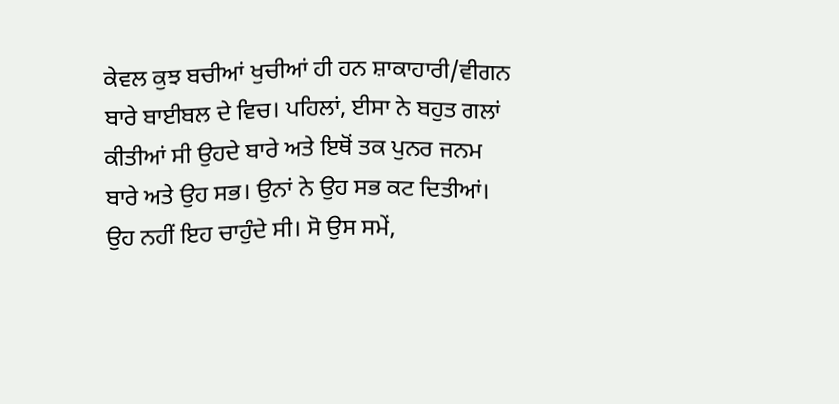ਕੇਵਲ ਕੁਝ ਬਚੀਆਂ ਖੁਚੀਆਂ ਹੀ ਹਨ ਸ਼ਾਕਾਹਾਰੀ/ਵੀਗਨ ਬਾਰੇ ਬਾਈਬਲ ਦੇ ਵਿਚ। ਪਹਿਲਾਂ, ਈਸਾ ਨੇ ਬਹੁਤ ਗਲਾਂ ਕੀਤੀਆਂ ਸੀ ਉਹਦੇ ਬਾਰੇ ਅਤੇ ਇਥੋਂ ਤਕ ਪੁਨਰ ਜਨਮ ਬਾਰੇ ਅਤੇ ਉਹ ਸਭ। ਉਨਾਂ ਨੇ ਉਹ ਸਭ ਕਟ ਦਿਤੀਆਂ। ਉਹ ਨਹੀਂ ਇਹ ਚਾਹੁੰਦੇ ਸੀ। ਸੋ ਉਸ ਸਮੇਂ,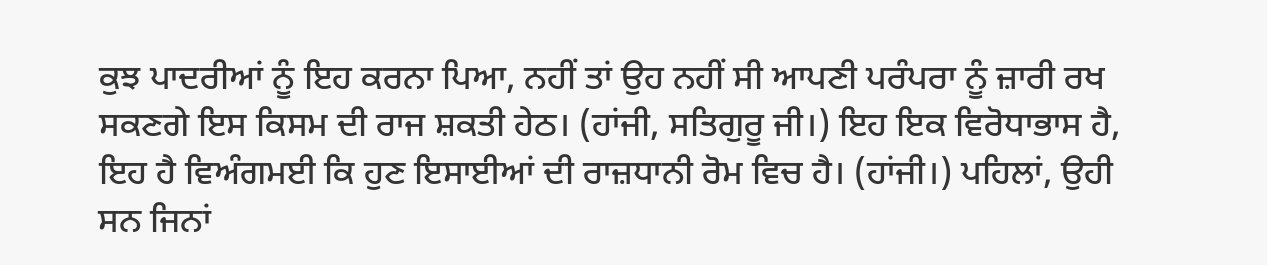ਕੁਝ ਪਾਦਰੀਆਂ ਨੂੰ ਇਹ ਕਰਨਾ ਪਿਆ, ਨਹੀਂ ਤਾਂ ਉਹ ਨਹੀਂ ਸੀ ਆਪਣੀ ਪਰੰਪਰਾ ਨੂੰ ਜ਼ਾਰੀ ਰਖ ਸਕਣਗੇ ਇਸ ਕਿਸਮ ਦੀ ਰਾਜ ਸ਼ਕਤੀ ਹੇਠ। (ਹਾਂਜੀ, ਸਤਿਗੁਰੂ ਜੀ।) ਇਹ ਇਕ ਵਿਰੋਧਾਭਾਸ ਹੈ, ਇਹ ਹੈ ਵਿਅੰਗਮਈ ਕਿ ਹੁਣ ਇਸਾਈਆਂ ਦੀ ਰਾਜ਼ਧਾਨੀ ਰੋਮ ਵਿਚ ਹੈ। (ਹਾਂਜੀ।) ਪਹਿਲਾਂ, ਉਹੀ ਸਨ ਜਿਨਾਂ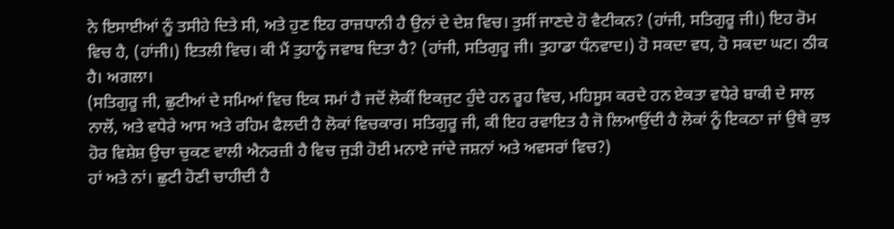ਨੇ ਇਸਾਈਆਂ ਨੂੰ ਤਸੀਹੇ ਦਿਤੇ ਸੀ, ਅਤੇ ਹੁਣ ਇਹ ਰਾਜ਼ਧਾਨੀ ਹੈ ਉਨਾਂ ਦੇ ਦੇਸ਼ ਵਿਚ। ਤੁਸੀਂ ਜਾਣਦੇ ਹੋ ਵੈਟੀਕਨ? (ਹਾਂਜੀ, ਸਤਿਗੁਰੂ ਜੀ।) ਇਹ ਰੋਮ ਵਿਚ ਹੈ, (ਹਾਂਜੀ।) ਇਤਲੀ ਵਿਚ। ਕੀ ਮੈਂ ਤੁਹਾਨੂੰ ਜਵਾਬ ਦਿਤਾ ਹੈ? (ਹਾਂਜੀ, ਸਤਿਗੁਰੂ ਜੀ। ਤੁਹਾਡਾ ਧੰਨਵਾਦ।) ਹੋ ਸਕਦਾ ਵਧ, ਹੋ ਸਕਦਾ ਘਟ। ਠੀਕ ਹੈ। ਅਗਲਾ।
(ਸਤਿਗੁਰੂ ਜੀ, ਛੁਟੀਆਂ ਦੇ ਸਮਿਆਂ ਵਿਚ ਇਕ ਸਮਾਂ ਹੈ ਜਦੋਂ ਲੋਕੀਂ ਇਕਜੁਟ ਹੁੰਦੇ ਹਨ ਰੂਹ ਵਿਚ, ਮਹਿਸੂਸ ਕਰਦੇ ਹਨ ਏਕਤਾ ਵਧੇਰੇ ਬਾਕੀ ਦੇ ਸਾਲ ਨਾਲੋਂ, ਅਤੇ ਵਧੇਰੇ ਆਸ ਅਤੇ ਰਹਿਮ ਫੈਲਦੀ ਹੈ ਲੋਕਾਂ ਵਿਚਕਾਰ। ਸਤਿਗੁਰੂ ਜੀ, ਕੀ ਇਹ ਰਵਾਇਤ ਹੈ ਜੋ ਲਿਆਉਂਦੀ ਹੈ ਲੋਕਾਂ ਨੂੰ ਇਕਠਾ ਜਾਂ ਉਥੇ ਕੁਝ ਹੋਰ ਵਿਸ਼ੇਸ਼ ਉਚਾ ਚੁਕਣ ਵਾਲੀ ਐਨਰਜ਼ੀ ਹੈ ਵਿਚ ਜੁੜੀ ਹੋਈ ਮਨਾਏ ਜਾਂਦੇ ਜਸ਼ਨਾਂ ਅਤੇ ਅਵਸਰਾਂ ਵਿਚ?)
ਹਾਂ ਅਤੇ ਨਾਂ। ਛੁਟੀ ਹੋਣੀ ਚਾਹੀਦੀ ਹੈ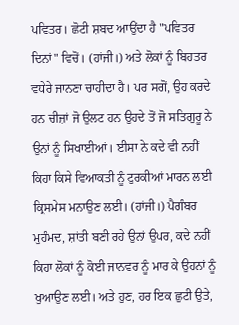ਪਵਿਤਰ। ਛੋਟੀ ਸ਼ਬਦ ਆਉਂਦਾ ਹੈ "ਪਵਿਤਰ ਦਿਨਾਂ" ਵਿਚੋਂ। (ਹਾਂਜੀ।) ਅਤੇ ਲੋਕਾਂ ਨੂੰ ਬਿਹਤਰ ਵਧੇਰੇ ਜਾਨਣਾ ਚਾਹੀਦਾ ਹੈ। ਪਰ ਸਗੋਂ, ਉਹ ਕਰਦੇ ਹਨ ਚੀਜ਼ਾਂ ਜੋ ਉਲਟ ਹਨ ਉਹਦੇ ਤੋਂ ਜੋ ਸਤਿਗੁਰੂ ਨੇ ਉਨਾਂ ਨੂੰ ਸਿਖਾਈਆਂ। ਈਸਾ ਨੇ ਕਦੇ ਵੀ ਨਹੀਂ ਕਿਹਾ ਕਿਸੇ ਵਿਆਕਤੀ ਨੂੰ ਟੁਰਕੀਆਂ ਮਾਰਨ ਲਈ ਕ੍ਰਿਸਮੇਸ ਮਨਾਉਣ ਲਈ। (ਹਾਂਜੀ।) ਪੈਗੰਬਰ ਮੁਹੰਮਦ, ਸ਼ਾਂਤੀ ਬਣੀ ਰਹੇ ਉਨਾਂ ਉਪਰ, ਕਦੇ ਨਹੀਂ ਕਿਹਾ ਲੋਕਾਂ ਨੂੰ ਕੋਈ ਜਾਨਵਰ ਨੂੰ ਮਾਰ ਕੇ ਉਹਨਾਂ ਨੂੰ ਖੁਆਉਣ ਲਈ। ਅਤੇ ਹੁਣ, ਹਰ ਇਕ ਛੁਟੀ ਉਤੇ,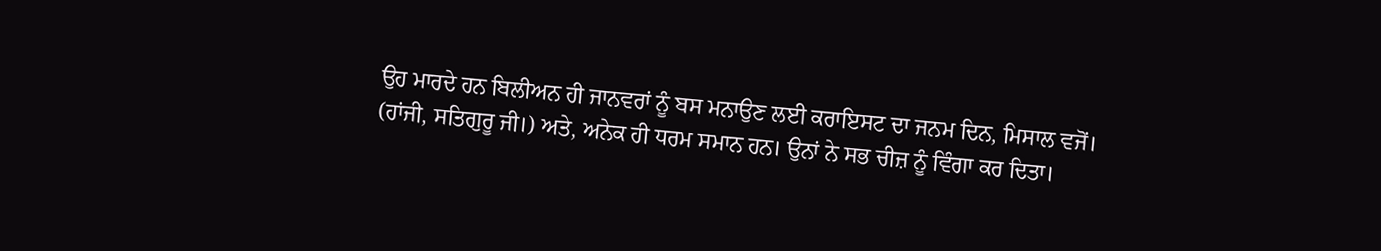ਉਹ ਮਾਰਦੇ ਹਨ ਬਿਲੀਅਨ ਹੀ ਜਾਨਵਰਾਂ ਨੂੰ ਬਸ ਮਨਾਉਣ ਲਈ ਕਰਾਇਸਟ ਦਾ ਜਨਮ ਦਿਨ, ਮਿਸਾਲ ਵਜੋਂ। (ਹਾਂਜੀ, ਸਤਿਗੁਰੂ ਜੀ।) ਅਤੇ, ਅਨੇਕ ਹੀ ਧਰਮ ਸਮਾਨ ਹਨ। ਉਨਾਂ ਨੇ ਸਭ ਚੀਜ਼ ਨੂੰ ਵਿੰਗਾ ਕਰ ਦਿਤਾ।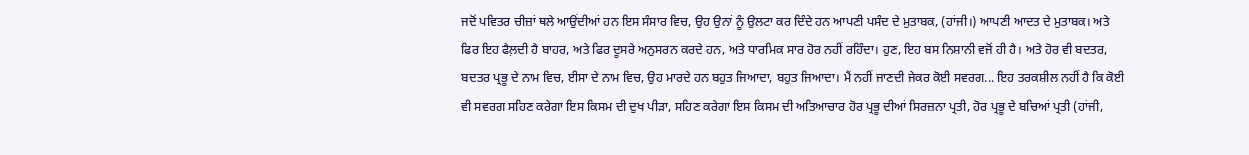ਜਦੋਂ ਪਵਿਤਰ ਚੀਜ਼ਾਂ ਥਲੇ ਆਉਂਦੀਆਂ ਹਨ ਇਸ ਸੰਸਾਰ ਵਿਚ, ਉਹ ਉਨਾਂ ਨੂੰ ਉਲਟਾ ਕਰ ਦਿੰਦੇ ਹਨ ਆਪਣੀ ਪਸੰਦ ਦੇ ਮੁਤਾਬਕ, (ਹਾਂਜੀ।) ਆਪਣੀ ਆਦਤ ਦੇ ਮੁਤਾਬਕ। ਅਤੇ ਫਿਰ ਇਹ ਫੈਲ਼ਦੀ ਹੈ ਬਾਹਰ, ਅਤੇ ਫਿਰ ਦੂਸਰੇ ਅਨੁਸਰਨ ਕਰਦੇ ਹਨ, ਅਤੇ ਧਾਰਮਿਕ ਸਾਰ ਹੋਰ ਨਹੀਂ ਰਹਿੰਦਾ। ਹੁਣ, ਇਹ ਬਸ ਨਿਸ਼ਾਨੀ ਵਜੋਂ ਹੀ ਹੈ। ਅਤੇ ਹੋਰ ਵੀ ਬਦਤਰ, ਬਦਤਰ ਪ੍ਰਭੂ ਦੇ ਨਾਮ ਵਿਚ, ਈਸਾ ਦੇ ਨਾਮ ਵਿਚ, ਉਹ ਮਾਰਦੇ ਹਨ ਬਹੁਤ ਜਿਆਦਾ, ਬਹੁਤ ਜਿਆਦਾ। ਮੈਂ ਨਹੀਂ ਜਾਣਦੀ ਜੇਕਰ ਕੋਈ ਸਵਰਗ... ਇਹ ਤਰਕਸ਼ੀਲ ਨਹੀਂ ਹੈ ਕਿ ਕੋਈ ਵੀ ਸਵਰਗ ਸਹਿਣ ਕਰੇਗਾ ਇਸ ਕਿਸਮ ਦੀ ਦੁਖ ਪੀੜਾ, ਸਹਿਣ ਕਰੇਗਾ ਇਸ ਕਿਸਮ ਦੀ ਅਤਿਆਚਾਰ ਹੋਰ ਪ੍ਰਭੂ ਦੀਆਂ ਸਿਰਜ਼ਨਾ ਪ੍ਰਤੀ, ਹੋਰ ਪ੍ਰਭੂ ਦੇ ਬਚਿਆਂ ਪ੍ਰਤੀ (ਹਾਂਜੀ,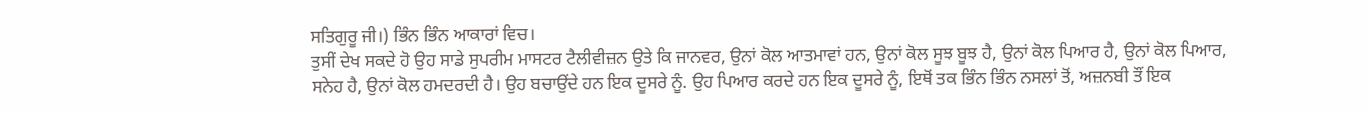ਸਤਿਗੁਰੂ ਜੀ।) ਭਿੰਨ ਭਿੰਨ ਆਕਾਰਾਂ ਵਿਚ।
ਤੁਸੀਂ ਦੇਖ ਸਕਦੇ ਹੋ ਉਹ ਸਾਡੇ ਸੁਪਰੀਮ ਮਾਸਟਰ ਟੈਲੀਵੀਜ਼ਨ ਉਤੇ ਕਿ ਜਾਨਵਰ, ਉਨਾਂ ਕੋਲ ਆਤਮਾਵਾਂ ਹਨ, ਉਨਾਂ ਕੋਲ ਸੂਝ ਬੂਝ ਹੈ, ਉਨਾਂ ਕੋਲ ਪਿਆਰ ਹੈ, ਉਨਾਂ ਕੋਲ ਪਿਆਰ, ਸਨੇਹ ਹੈ, ਉਨਾਂ ਕੋਲ ਹਮਦਰਦੀ ਹੈ। ਉਹ ਬਚਾਉਂਦੇ ਹਨ ਇਕ ਦੂਸਰੇ ਨੂੰ. ਉਹ ਪਿਆਰ ਕਰਦੇ ਹਨ ਇਕ ਦੂਸਰੇ ਨੂੰ, ਇਥੋਂ ਤਕ ਭਿੰਨ ਭਿੰਨ ਨਸਲਾਂ ਤੋਂ, ਅਜ਼ਨਬੀ ਤੌਂ ਇਕ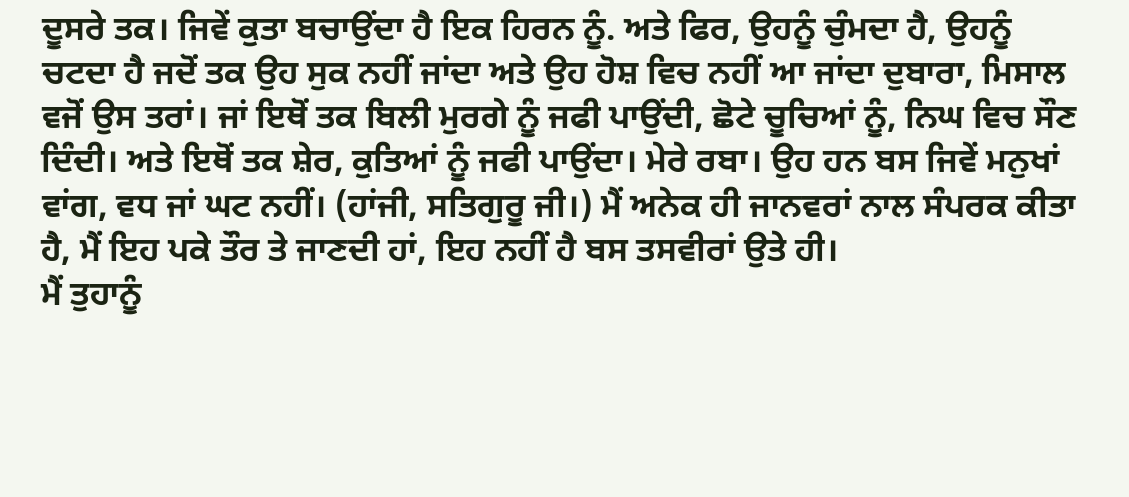ਦੂਸਰੇ ਤਕ। ਜਿਵੇਂ ਕੁਤਾ ਬਚਾਉਂਦਾ ਹੈ ਇਕ ਹਿਰਨ ਨੂੰ. ਅਤੇ ਫਿਰ, ਉਹਨੂੰ ਚੁੰਮਦਾ ਹੈ, ਉਹਨੂੰ ਚਟਦਾ ਹੈ ਜਦੋਂ ਤਕ ਉਹ ਸੁਕ ਨਹੀਂ ਜਾਂਦਾ ਅਤੇ ਉਹ ਹੋਸ਼ ਵਿਚ ਨਹੀਂ ਆ ਜਾਂਦਾ ਦੁਬਾਰਾ, ਮਿਸਾਲ ਵਜੋਂ ਉਸ ਤਰਾਂ। ਜਾਂ ਇਥੋਂ ਤਕ ਬਿਲੀ ਮੁਰਗੇ ਨੂੰ ਜਫੀ ਪਾਉਂਦੀ, ਛੋਟੇ ਚੂਚਿਆਂ ਨੂੰ, ਨਿਘ ਵਿਚ ਸੌਣ ਦਿੰਦੀ। ਅਤੇ ਇਥੋਂ ਤਕ ਸ਼ੇਰ, ਕੁਤਿਆਂ ਨੂੰ ਜਫੀ ਪਾਉਂਦਾ। ਮੇਰੇ ਰਬਾ। ਉਹ ਹਨ ਬਸ ਜਿਵੇਂ ਮਨੁਖਾਂ ਵਾਂਗ, ਵਧ ਜਾਂ ਘਟ ਨਹੀਂ। (ਹਾਂਜੀ, ਸਤਿਗੁਰੂ ਜੀ।) ਮੈਂ ਅਨੇਕ ਹੀ ਜਾਨਵਰਾਂ ਨਾਲ ਸੰਪਰਕ ਕੀਤਾ ਹੈ, ਮੈਂ ਇਹ ਪਕੇ ਤੌਰ ਤੇ ਜਾਣਦੀ ਹਾਂ, ਇਹ ਨਹੀਂ ਹੈ ਬਸ ਤਸਵੀਰਾਂ ਉਤੇ ਹੀ।
ਮੈਂ ਤੁਹਾਨੂੰ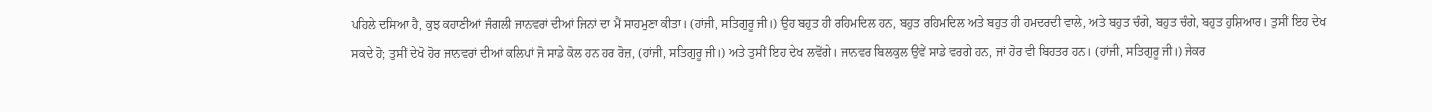ਪਹਿਲੇ ਦਸਿਆ ਹੈ, ਕੁਝ ਕਹਾਣੀਆਂ ਜੰਗਲੀ ਜਾਨਵਰਾਂ ਦੀਆਂ ਜਿਨਾਂ ਦਾ ਮੈਂ ਸਾਹਮੁਣਾ ਕੀਤਾ। (ਹਾਂਜੀ, ਸਤਿਗੁਰੂ ਜੀ।) ਉਹ ਬਹੁਤ ਹੀ ਰਹਿਮਦਿਲ ਹਨ, ਬਹੁਤ ਰਹਿਮਦਿਲ ਅਤੇ ਬਹੁਤ ਹੀ ਹਮਦਰਦੀ ਵਾਲੇ, ਅਤੇ ਬਹੁਤ ਚੰਗੇ, ਬਹੁਤ ਚੰਗੇ, ਬਹੁਤ ਹੁਸ਼ਿਆਰ। ਤੁਸੀਂ ਇਹ ਦੇਖ ਸਕਦੇ ਹੋ; ਤੁਸੀਂ ਦੇਖੋ ਹੋਰ ਜਾਨਵਰਾਂ ਦੀਆਂ ਕਲਿਪਾਂ ਜੋ ਸਾਡੇ ਕੋਲ ਹਨ ਹਰ ਰੋਜ਼, (ਹਾਂਜੀ, ਸਤਿਗੁਰੂ ਜੀ।) ਅਤੇ ਤੁਸੀਂ ਇਹ ਦੇਖ ਲਵੋਂਗੇ। ਜਾਨਵਰ ਬਿਲਕੁਲ ਉਵੇਂ ਸਾਡੇ ਵਰਗੇ ਹਨ, ਜਾਂ ਹੋਰ ਵੀ ਬਿਹਤਰ ਹਨ। (ਹਾਂਜੀ, ਸਤਿਗੁਰੂ ਜੀ।) ਜੇਕਰ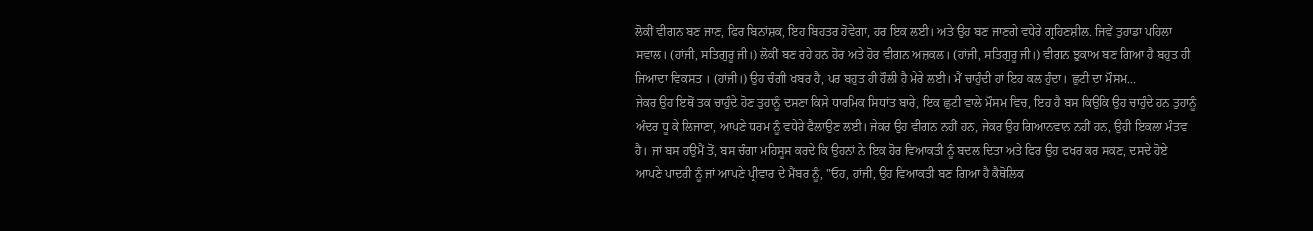ਲੋਕੀਂ ਵੀਗਨ ਬਣ ਜਾਣ, ਫਿਰ ਬਿਨਾਂਸ਼ਕ, ਇਹ ਬਿਹਤਰ ਹੋਵੇਗਾ, ਹਰ ਇਕ ਲਈ। ਅਤੇ ਉਹ ਬਣ ਜਾਣਗੇ ਵਧੇਰੇ ਗ੍ਰਹਿਣਸ਼ੀਲ. ਜਿਵੇਂ ਤੁਹਾਡਾ ਪਹਿਲਾ ਸਵਾਲ। (ਹਾਂਜੀ, ਸਤਿਗੁਰੂ ਜੀ।) ਲੋਕੀਂ ਬਣ ਰਹੇ ਹਨ ਹੋਰ ਅਤੇ ਹੋਰ ਵੀਗਨ ਅਜ਼ਕਲ। (ਹਾਂਜੀ, ਸਤਿਗੁਰੂ ਜੀ।) ਵੀਗਨ ਝੁਕਾਅ ਬਣ ਗਿਆ ਹੈ ਬਹੁਤ ਹੀ ਜਿਆਦਾ ਵਿਕਸਤ । (ਹਾਂਜੀ।) ਉਹ ਚੰਗੀ ਖਬਰ ਹੈ, ਪਰ ਬਹੁਤ ਹੀ ਹੌਲੀ ਹੈ ਮੇਰੇ ਲਈ। ਮੈਂ ਚਾਹੁੰਦੀ ਹਾਂ ਇਹ ਕਲ ਹੁੰਦਾ। ਛੁਟੀ ਦਾ ਮੌਸਮ...
ਜੇਕਰ ਉਹ ਇਥੋਂ ਤਕ ਚਾਹੁੰਦੇ ਹੋਣ ਤੁਹਾਨੂੰ ਦਸਣਾ ਕਿਸੇ ਧਾਰਮਿਕ ਸਿਧਾਂਤ ਬਾਰੇ, ਇਕ ਛੁਟੀ ਵਾਲੇ ਮੌਸਮ ਵਿਚ, ਇਹ ਹੈ ਬਸ ਕਿਉਕਿ ਉਹ ਚਾਹੁੰਦੇ ਹਨ ਤੁਹਾਨੂੰ ਅੰਦਰ ਧੂ ਕੇ ਲਿਜਾਣਾ, ਆਪਣੇ ਧਰਮ ਨੂੰ ਵਧੇਰੇ ਫੈਲਾਉਣ ਲਈ। ਜੇਕਰ ਉਹ ਵੀਗਨ ਨਹੀਂ ਹਨ, ਜੇਕਰ ਉਹ ਗਿਆਨਵਾਨ ਨਹੀਂ ਹਨ, ਉਹੀ ਇਕਲਾ ਮੰਤਵ ਹੈ। ਜਾਂ ਬਸ ਹਉਮੈਂ ਤੋਂ, ਬਸ ਚੰਗਾ ਮਹਿਸੂਸ ਕਰਦੇ ਕਿ ਉਹਨਾਂ ਨੇ ਇਕ ਹੋਰ ਵਿਆਕਤੀ ਨੂੰ ਬਦਲ ਦਿਤਾ ਅਤੇ ਫਿਰ ਉਹ ਫਖਰ ਕਰ ਸਕਣ, ਦਸਦੇ ਹੋਏ ਆਪਣੇ ਪਾਦਰੀ ਨੂੰ ਜਾਂ ਆਪਣੇ ਪ੍ਰੀਵਾਰ ਦੇ ਮੈਂਬਰ ਨੂੰ, "ਓਹ, ਹਾਂਜੀ, ਉਹ ਵਿਆਕਤੀ ਬਣ ਗਿਆ ਹੈ ਕੈਥੋਲਿਕ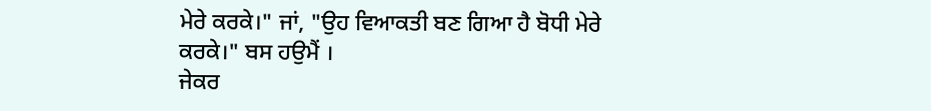ਮੇਰੇ ਕਰਕੇ।" ਜਾਂ, "ਉਹ ਵਿਆਕਤੀ ਬਣ ਗਿਆ ਹੈ ਬੋਧੀ ਮੇਰੇ ਕਰਕੇ।" ਬਸ ਹਉਮੈਂ ।
ਜੇਕਰ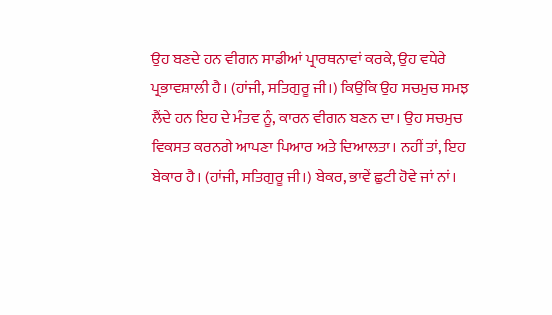ਉਹ ਬਣਦੇ ਹਨ ਵੀਗਨ ਸਾਡੀਆਂ ਪ੍ਰਾਰਥਨਾਵਾਂ ਕਰਕੇ, ਉਹ ਵਧੇਰੇ ਪ੍ਰਭਾਵਸ਼ਾਲੀ ਹੈ। (ਹਾਂਜੀ, ਸਤਿਗੁਰੂ ਜੀ।) ਕਿਉਂਕਿ ਉਹ ਸਚਮੁਚ ਸਮਝ ਲੈਂਦੇ ਹਨ ਇਹ ਦੇ ਮੰਤਵ ਨੂੰ, ਕਾਰਨ ਵੀਗਨ ਬਣਨ ਦਾ। ਉਹ ਸਚਮੁਚ ਵਿਕਸਤ ਕਰਨਗੇ ਆਪਣਾ ਪਿਆਰ ਅਤੇ ਦਿਆਲਤਾ। ਨਹੀਂ ਤਾਂ, ਇਹ ਬੇਕਾਰ ਹੈ। (ਹਾਂਜੀ, ਸਤਿਗੁਰੂ ਜੀ।) ਬੇਕਰ, ਭਾਵੇਂ ਛੁਟੀ ਹੋਵੇ ਜਾਂ ਨਾਂ।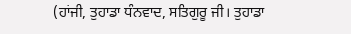(ਹਾਂਜੀ, ਤੁਹਾਡਾ ਧੰਨਵਾਦ, ਸਤਿਗੁਰੂ ਜੀ। ਤੁਹਾਡਾ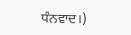ਧੰਨਵਾਦ।)